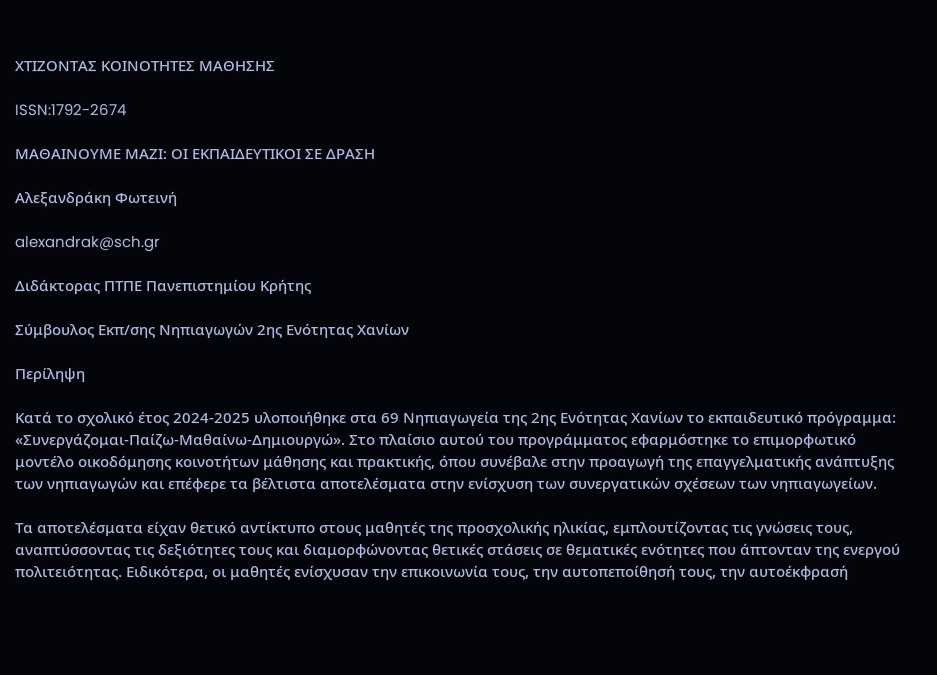ΧΤΙΖΟΝΤΑΣ ΚΟΙΝΟΤΗΤΕΣ ΜΑΘΗΣΗΣ

ISSN:1792-2674

ΜΑΘΑΙΝΟΥΜΕ ΜΑΖΙ: ΟΙ ΕΚΠΑΙΔΕΥΤΙΚΟΙ ΣΕ ΔΡΑΣΗ

Αλεξανδράκη Φωτεινή

alexandrak@sch.gr

Διδάκτορας ΠΤΠΕ Πανεπιστημίου Κρήτης

Σύμβουλος Εκπ/σης Νηπιαγωγών 2ης Ενότητας Χανίων

Περίληψη

Κατά το σχολικό έτος 2024-2025 υλοποιήθηκε στα 69 Νηπιαγωγεία της 2ης Ενότητας Χανίων το εκπαιδευτικό πρόγραμμα: «Συνεργάζομαι-Παίζω-Μαθαίνω-Δημιουργώ». Στο πλαίσιο αυτού του προγράμματος εφαρμόστηκε το επιμορφωτικό μοντέλο οικοδόμησης κοινοτήτων μάθησης και πρακτικής, όπου συνέβαλε στην προαγωγή της επαγγελματικής ανάπτυξης των νηπιαγωγών και επέφερε τα βέλτιστα αποτελέσματα στην ενίσχυση των συνεργατικών σχέσεων των νηπιαγωγείων.

Τα αποτελέσματα είχαν θετικό αντίκτυπο στους μαθητές της προσχολικής ηλικίας, εμπλουτίζοντας τις γνώσεις τους, αναπτύσσοντας τις δεξιότητες τους και διαμορφώνοντας θετικές στάσεις σε θεματικές ενότητες που άπτονταν της ενεργού πολιτειότητας. Ειδικότερα, οι μαθητές ενίσχυσαν την επικοινωνία τους, την αυτοπεποίθησή τους, την αυτοέκφρασή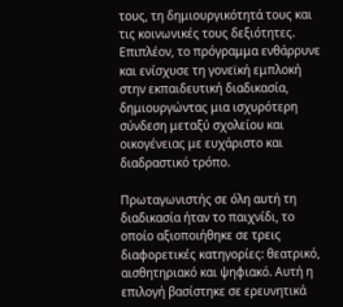τους, τη δημιουργικότητά τους και τις κοινωνικές τους δεξιότητες. Επιπλέον, το πρόγραμμα ενθάρρυνε και ενίσχυσε τη γονεϊκή εμπλοκή στην εκπαιδευτική διαδικασία, δημιουργώντας μια ισχυρότερη σύνδεση μεταξύ σχολείου και οικογένειας με ευχάριστο και διαδραστικό τρόπο.

Πρωταγωνιστής σε όλη αυτή τη διαδικασία ήταν το παιχνίδι, το οποίο αξιοποιήθηκε σε τρεις διαφορετικές κατηγορίες: θεατρικό, αισθητηριακό και ψηφιακό. Αυτή η επιλογή βασίστηκε σε ερευνητικά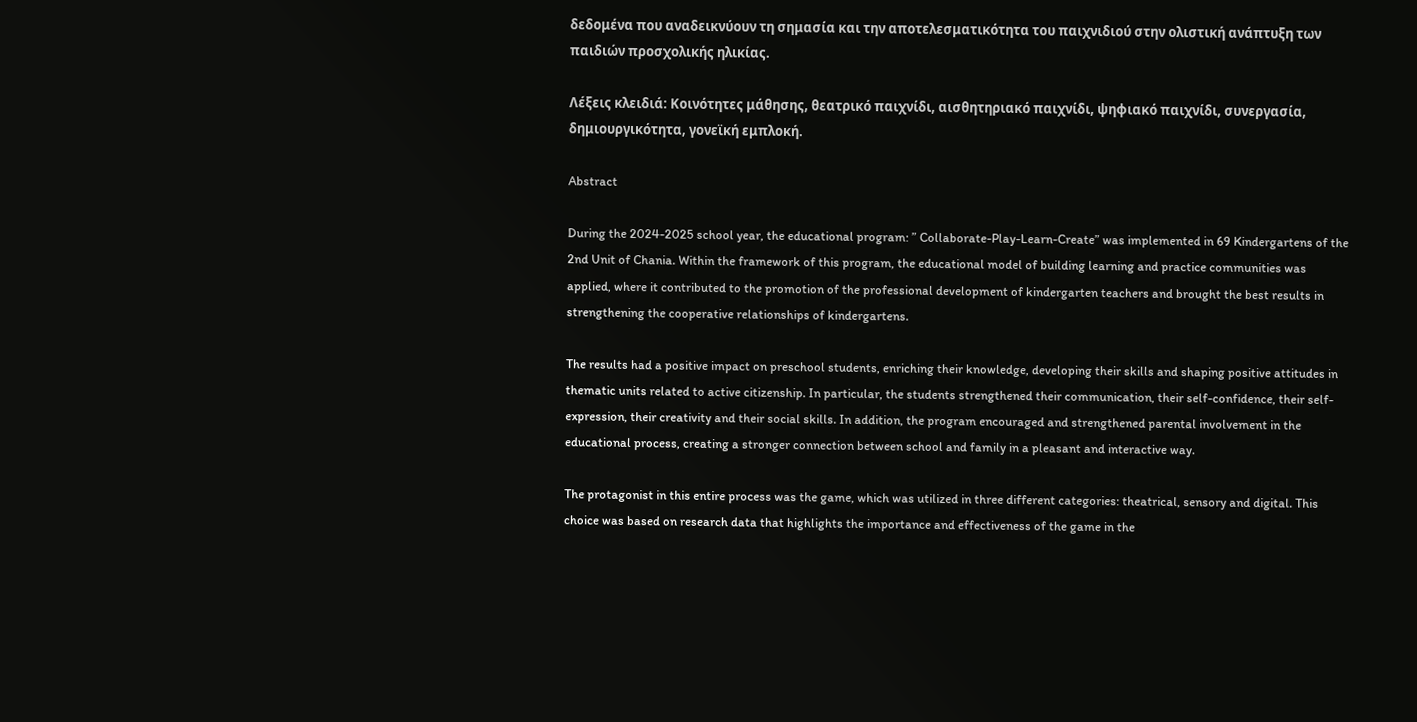δεδομένα που αναδεικνύουν τη σημασία και την αποτελεσματικότητα του παιχνιδιού στην ολιστική ανάπτυξη των παιδιών προσχολικής ηλικίας.

Λέξεις κλειδιά: Κοινότητες μάθησης, θεατρικό παιχνίδι, αισθητηριακό παιχνίδι, ψηφιακό παιχνίδι, συνεργασία, δημιουργικότητα, γονεϊκή εμπλοκή.

Abstract

During the 2024-2025 school year, the educational program: ” Collaborate-Play-Learn-Create” was implemented in 69 Kindergartens of the 2nd Unit of Chania. Within the framework of this program, the educational model of building learning and practice communities was applied, where it contributed to the promotion of the professional development of kindergarten teachers and brought the best results in strengthening the cooperative relationships of kindergartens.

The results had a positive impact on preschool students, enriching their knowledge, developing their skills and shaping positive attitudes in thematic units related to active citizenship. In particular, the students strengthened their communication, their self-confidence, their self-expression, their creativity and their social skills. In addition, the program encouraged and strengthened parental involvement in the educational process, creating a stronger connection between school and family in a pleasant and interactive way.

The protagonist in this entire process was the game, which was utilized in three different categories: theatrical, sensory and digital. This choice was based on research data that highlights the importance and effectiveness of the game in the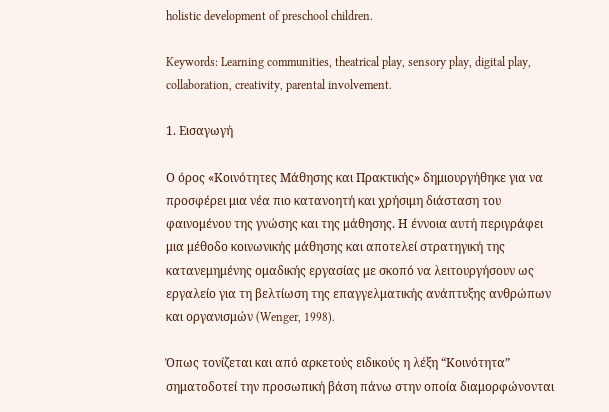holistic development of preschool children.

Keywords: Learning communities, theatrical play, sensory play, digital play, collaboration, creativity, parental involvement.

1. Εισαγωγή

Ο όρος «Κοινότητες Μάθησης και Πρακτικής» δημιουργήθηκε για να προσφέρει μια νέα πιο κατανοητή και χρήσιμη διάσταση του φαινομένου της γνώσης και της μάθησης. Η έννοια αυτή περιγράφει μια μέθοδο κοινωνικής μάθησης και αποτελεί στρατηγική της κατανεμημένης ομαδικής εργασίας με σκοπό να λειτουργήσουν ως εργαλείο για τη βελτίωση της επαγγελματικής ανάπτυξης ανθρώπων και οργανισμών (Wenger, 1998).

Όπως τονίζεται και από αρκετούς ειδικούς η λέξη “Κοινότητα” σηματοδοτεί την προσωπική βάση πάνω στην οποία διαμορφώνονται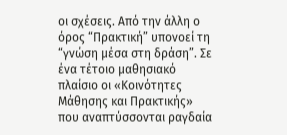οι σχέσεις. Από την άλλη ο όρος “Πρακτική” υπονοεί τη “γνώση μέσα στη δράση”. Σε ένα τέτοιο μαθησιακό πλαίσιο οι «Κοινότητες Μάθησης και Πρακτικής» που αναπτύσσονται ραγδαία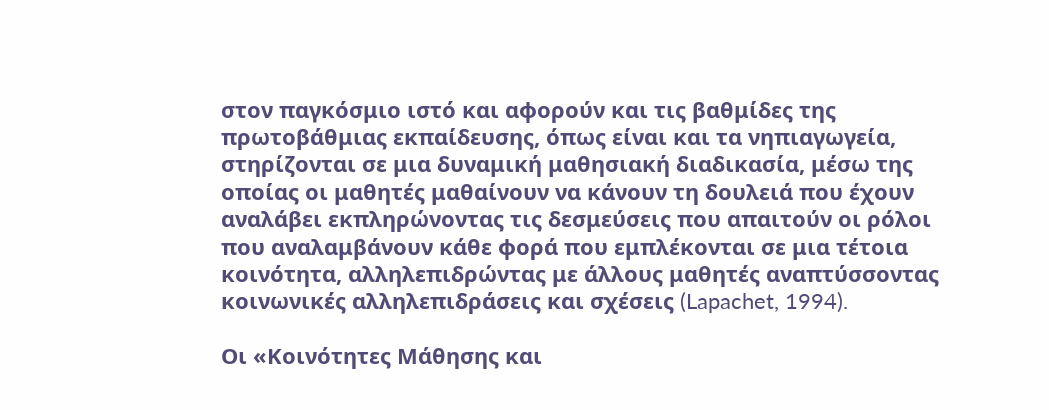στον παγκόσμιο ιστό και αφορούν και τις βαθμίδες της πρωτοβάθμιας εκπαίδευσης, όπως είναι και τα νηπιαγωγεία, στηρίζονται σε μια δυναμική μαθησιακή διαδικασία, μέσω της οποίας οι μαθητές μαθαίνουν να κάνουν τη δουλειά που έχουν αναλάβει εκπληρώνοντας τις δεσμεύσεις που απαιτούν οι ρόλοι που αναλαμβάνουν κάθε φορά που εμπλέκονται σε μια τέτοια κοινότητα, αλληλεπιδρώντας με άλλους μαθητές αναπτύσσοντας κοινωνικές αλληλεπιδράσεις και σχέσεις (Lapachet, 1994).

Οι «Κοινότητες Μάθησης και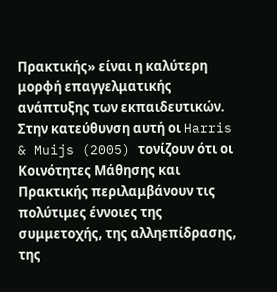Πρακτικής» είναι η καλύτερη μορφή επαγγελματικής ανάπτυξης των εκπαιδευτικών. Στην κατεύθυνση αυτή οι Harris & Muijs (2005) τονίζουν ότι οι Κοινότητες Μάθησης και Πρακτικής περιλαμβάνουν τις πολύτιμες έννοιες της συμμετοχής, της αλληεπίδρασης, της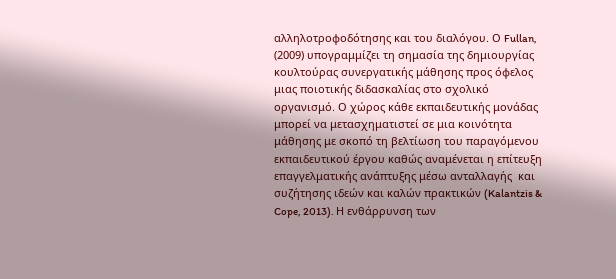αλληλοτροφοδότησης και του διαλόγου. Ο Fullan, (2009) υπογραμμίζει τη σημασία της δημιουργίας κουλτούρας συνεργατικής μάθησης προς όφελος μιας ποιοτικής διδασκαλίας στο σχολικό οργανισμό. Ο χώρος κάθε εκπαιδευτικής μονάδας μπορεί να μετασχηματιστεί σε μια κοινότητα μάθησης με σκοπό τη βελτίωση του παραγόμενου εκπαιδευτικού έργου καθώς αναμένεται η επίτευξη επαγγελματικής ανάπτυξης μέσω ανταλλαγής  και συζήτησης ιδεών και καλών πρακτικών (Kalantzis & Cope, 2013). Η ενθάρρυνση των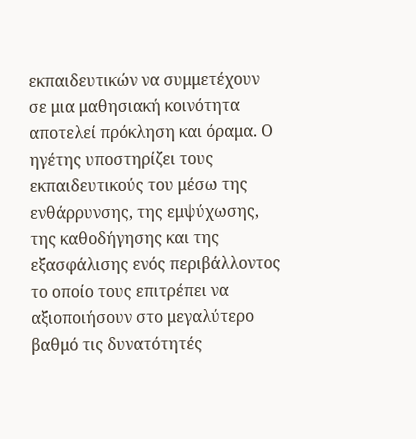εκπαιδευτικών να συμμετέχουν σε μια μαθησιακή κοινότητα αποτελεί πρόκληση και όραμα. Ο ηγέτης υποστηρίζει τους εκπαιδευτικούς του μέσω της ενθάρρυνσης, της εμψύχωσης, της καθοδήγησης και της εξασφάλισης ενός περιβάλλοντος το οποίο τους επιτρέπει να αξιοποιήσουν στο μεγαλύτερο βαθμό τις δυνατότητές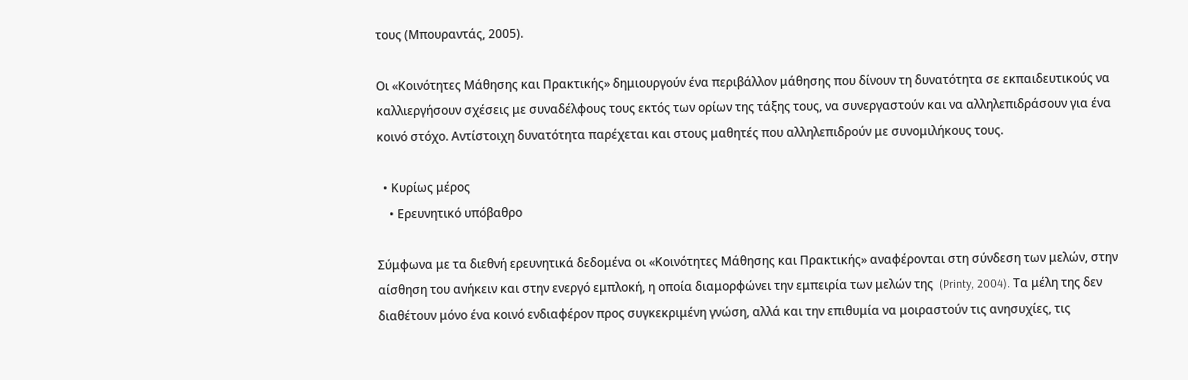τους (Μπουραντάς, 2005).

Οι «Κοινότητες Μάθησης και Πρακτικής» δημιουργούν ένα περιβάλλον μάθησης που δίνουν τη δυνατότητα σε εκπαιδευτικούς να καλλιεργήσουν σχέσεις με συναδέλφους τους εκτός των ορίων της τάξης τους, να συνεργαστούν και να αλληλεπιδράσουν για ένα κοινό στόχο. Αντίστοιχη δυνατότητα παρέχεται και στους μαθητές που αλληλεπιδρούν με συνομιλήκους τους.

  • Κυρίως μέρος
    • Ερευνητικό υπόβαθρο

Σύμφωνα με τα διεθνή ερευνητικά δεδομένα οι «Κοινότητες Μάθησης και Πρακτικής» αναφέρονται στη σύνδεση των μελών, στην αίσθηση του ανήκειν και στην ενεργό εμπλοκή, η οποία διαμορφώνει την εμπειρία των μελών της  (Printy, 2004). Τα μέλη της δεν διαθέτουν μόνο ένα κοινό ενδιαφέρον προς συγκεκριμένη γνώση, αλλά και την επιθυμία να μοιραστούν τις ανησυχίες, τις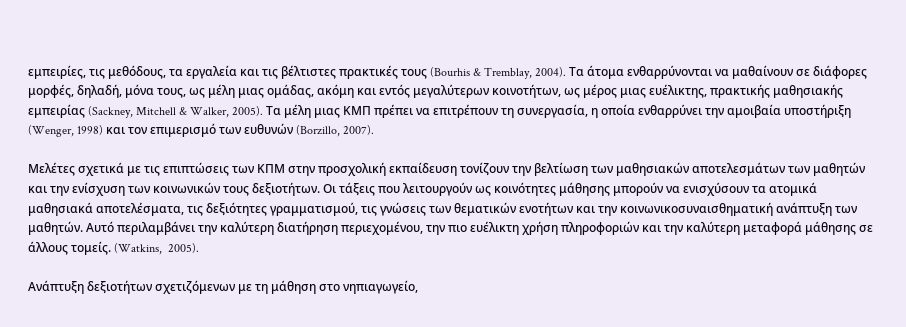εμπειρίες, τις μεθόδους, τα εργαλεία και τις βέλτιστες πρακτικές τους (Bourhis & Tremblay, 2004). Τα άτομα ενθαρρύνονται να μαθαίνουν σε διάφορες μορφές, δηλαδή, μόνα τους, ως μέλη μιας ομάδας, ακόμη και εντός μεγαλύτερων κοινοτήτων, ως μέρος μιας ευέλικτης, πρακτικής μαθησιακής εμπειρίας (Sackney, Mitchell & Walker, 2005). Τα μέλη μιας ΚΜΠ πρέπει να επιτρέπουν τη συνεργασία, η οποία ενθαρρύνει την αμοιβαία υποστήριξη (Wenger, 1998) και τον επιμερισμό των ευθυνών (Borzillo, 2007).

Μελέτες σχετικά με τις επιπτώσεις των ΚΠΜ στην προσχολική εκπαίδευση τονίζουν την βελτίωση των μαθησιακών αποτελεσμάτων των μαθητών και την ενίσχυση των κοινωνικών τους δεξιοτήτων. Οι τάξεις που λειτουργούν ως κοινότητες μάθησης μπορούν να ενισχύσουν τα ατομικά μαθησιακά αποτελέσματα, τις δεξιότητες γραμματισμού, τις γνώσεις των θεματικών ενοτήτων και την κοινωνικοσυναισθηματική ανάπτυξη των μαθητών. Αυτό περιλαμβάνει την καλύτερη διατήρηση περιεχομένου, την πιο ευέλικτη χρήση πληροφοριών και την καλύτερη μεταφορά μάθησης σε άλλους τομείς. (Watkins,  2005).

Ανάπτυξη δεξιοτήτων σχετιζόμενων με τη μάθηση στο νηπιαγωγείο,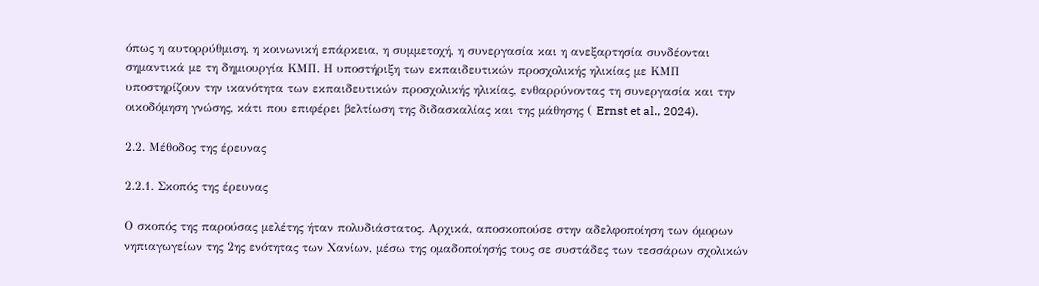όπως η αυτορρύθμιση, η κοινωνική επάρκεια, η συμμετοχή, η συνεργασία και η ανεξαρτησία συνδέονται σημαντικά με τη δημιουργία ΚΜΠ. Η υποστήριξη των εκπαιδευτικών προσχολικής ηλικίας με ΚΜΠ υποστηρίζουν την ικανότητα των εκπαιδευτικών προσχολικής ηλικίας, ενθαρρύνοντας τη συνεργασία και την οικοδόμηση γνώσης, κάτι που επιφέρει βελτίωση της διδασκαλίας και της μάθησης ( Ernst et al., 2024).

2.2. Μέθοδος της έρευνας

2.2.1. Σκοπός της έρευνας

Ο σκοπός της παρούσας μελέτης ήταν πολυδιάστατος. Αρχικά, αποσκοπούσε στην αδελφοποίηση των όμορων νηπιαγωγείων της 2ης ενότητας των Χανίων, μέσω της ομαδοποίησής τους σε συστάδες των τεσσάρων σχολικών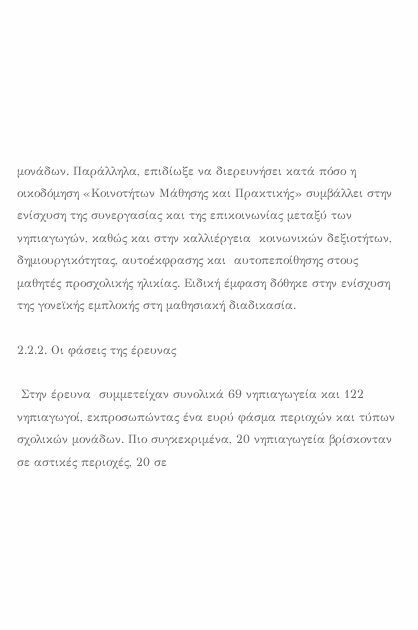μονάδων. Παράλληλα, επιδίωξε να διερευνήσει κατά πόσο η οικοδόμηση «Κοινοτήτων Μάθησης και Πρακτικής» συμβάλλει στην ενίσχυση της συνεργασίας και της επικοινωνίας μεταξύ των νηπιαγωγών, καθώς και στην καλλιέργεια  κοινωνικών δεξιοτήτων, δημιουργικότητας, αυτοέκφρασης και  αυτοπεποίθησης στους  μαθητές προσχολικής ηλικίας. Ειδική έμφαση δόθηκε στην ενίσχυση της γονεϊκής εμπλοκής στη μαθησιακή διαδικασία.

2.2.2. Οι φάσεις της έρευνας

 Στην έρευνα  συμμετείχαν συνολικά 69 νηπιαγωγεία και 122 νηπιαγωγοί, εκπροσωπώντας ένα ευρύ φάσμα περιοχών και τύπων σχολικών μονάδων. Πιο συγκεκριμένα, 20 νηπιαγωγεία βρίσκονταν σε αστικές περιοχές, 20 σε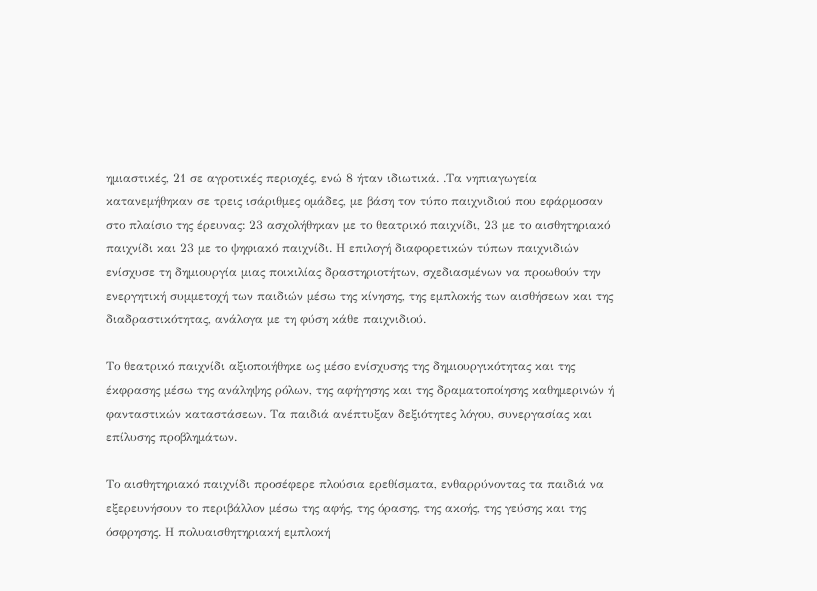ημιαστικές, 21 σε αγροτικές περιοχές, ενώ 8 ήταν ιδιωτικά. .Τα νηπιαγωγεία κατανεμήθηκαν σε τρεις ισάριθμες ομάδες, με βάση τον τύπο παιχνιδιού που εφάρμοσαν στο πλαίσιο της έρευνας: 23 ασχολήθηκαν με το θεατρικό παιχνίδι, 23 με το αισθητηριακό παιχνίδι και 23 με το ψηφιακό παιχνίδι. Η επιλογή διαφορετικών τύπων παιχνιδιών ενίσχυσε τη δημιουργία μιας ποικιλίας δραστηριοτήτων, σχεδιασμένων να προωθούν την ενεργητική συμμετοχή των παιδιών μέσω της κίνησης, της εμπλοκής των αισθήσεων και της διαδραστικότητας, ανάλογα με τη φύση κάθε παιχνιδιού.

Το θεατρικό παιχνίδι αξιοποιήθηκε ως μέσο ενίσχυσης της δημιουργικότητας και της έκφρασης μέσω της ανάληψης ρόλων, της αφήγησης και της δραματοποίησης καθημερινών ή φανταστικών καταστάσεων. Τα παιδιά ανέπτυξαν δεξιότητες λόγου, συνεργασίας και επίλυσης προβλημάτων.

Το αισθητηριακό παιχνίδι προσέφερε πλούσια ερεθίσματα, ενθαρρύνοντας τα παιδιά να εξερευνήσουν το περιβάλλον μέσω της αφής, της όρασης, της ακοής, της γεύσης και της όσφρησης. Η πολυαισθητηριακή εμπλοκή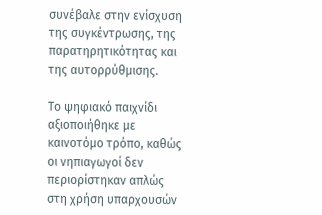συνέβαλε στην ενίσχυση της συγκέντρωσης, της παρατηρητικότητας και της αυτορρύθμισης.

Το ψηφιακό παιχνίδι αξιοποιήθηκε με καινοτόμο τρόπο, καθώς οι νηπιαγωγοί δεν περιορίστηκαν απλώς στη χρήση υπαρχουσών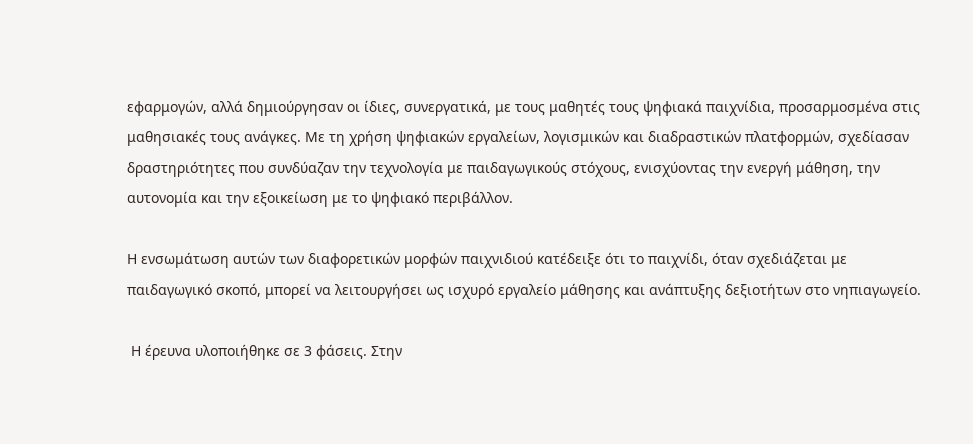εφαρμογών, αλλά δημιούργησαν οι ίδιες, συνεργατικά, με τους μαθητές τους ψηφιακά παιχνίδια, προσαρμοσμένα στις μαθησιακές τους ανάγκες. Με τη χρήση ψηφιακών εργαλείων, λογισμικών και διαδραστικών πλατφορμών, σχεδίασαν δραστηριότητες που συνδύαζαν την τεχνολογία με παιδαγωγικούς στόχους, ενισχύοντας την ενεργή μάθηση, την αυτονομία και την εξοικείωση με το ψηφιακό περιβάλλον.

Η ενσωμάτωση αυτών των διαφορετικών μορφών παιχνιδιού κατέδειξε ότι το παιχνίδι, όταν σχεδιάζεται με παιδαγωγικό σκοπό, μπορεί να λειτουργήσει ως ισχυρό εργαλείο μάθησης και ανάπτυξης δεξιοτήτων στο νηπιαγωγείο.

 Η έρευνα υλοποιήθηκε σε 3 φάσεις. Στην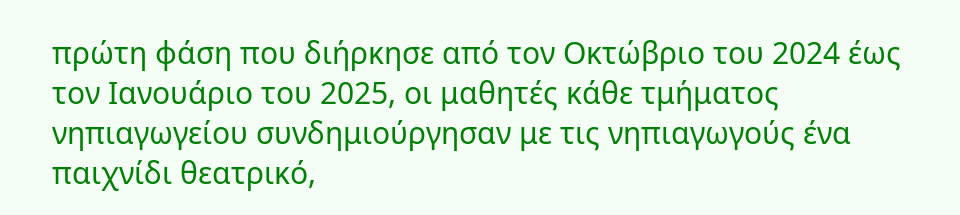πρώτη φάση που διήρκησε από τον Οκτώβριο του 2024 έως τον Ιανουάριο του 2025, οι μαθητές κάθε τμήματος νηπιαγωγείου συνδημιούργησαν με τις νηπιαγωγούς ένα παιχνίδι θεατρικό,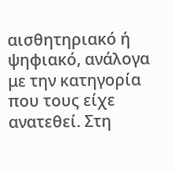αισθητηριακό ή ψηφιακό, ανάλογα με την κατηγορία που τους είχε ανατεθεί. Στη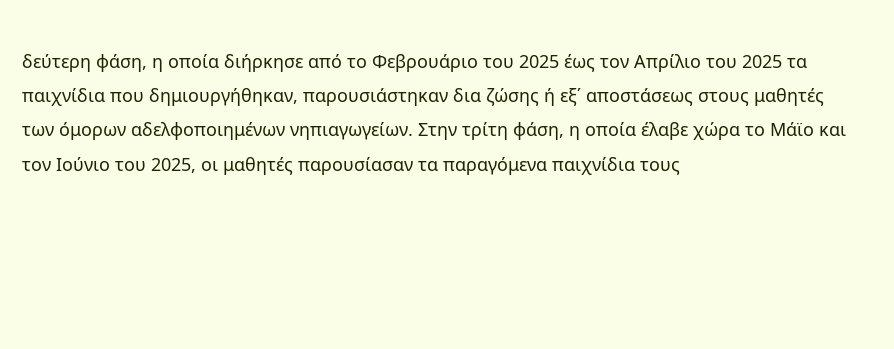δεύτερη φάση, η οποία διήρκησε από το Φεβρουάριο του 2025 έως τον Απρίλιο του 2025 τα παιχνίδια που δημιουργήθηκαν, παρουσιάστηκαν δια ζώσης ή εξ΄ αποστάσεως στους μαθητές των όμορων αδελφοποιημένων νηπιαγωγείων. Στην τρίτη φάση, η οποία έλαβε χώρα το Μάϊο και τον Ιούνιο του 2025, οι μαθητές παρουσίασαν τα παραγόμενα παιχνίδια τους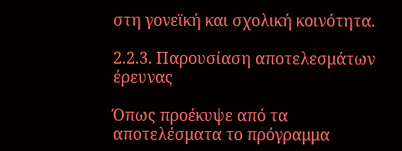στη γονεϊκή και σχολική κοινότητα.

2.2.3. Παρουσίαση αποτελεσμάτων έρευνας

Όπως προέκυψε από τα αποτελέσματα το πρόγραμμα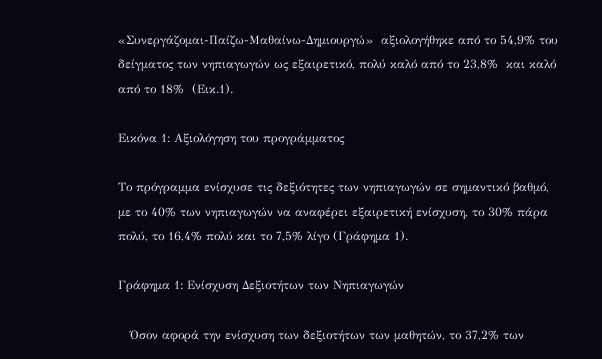«Συνεργάζομαι-Παίζω-Μαθαίνω-Δημιουργώ»  αξιολογήθηκε από το 54,9% του δείγματος των νηπιαγωγών ως εξαιρετικό, πολύ καλό από το 23,8%  και καλό από το 18%  (Εικ.1).

Εικόνα 1: Αξιολόγηση του προγράμματος

Το πρόγραμμα ενίσχυσε τις δεξιότητες των νηπιαγωγών σε σημαντικό βαθμό, με το 40% των νηπιαγωγών να αναφέρει εξαιρετική ενίσχυση, το 30% πάρα πολύ, το 16,4% πολύ και το 7,5% λίγο (Γράφημα 1).

Γράφημα 1: Ενίσχυση Δεξιοτήτων των Νηπιαγωγών

   Όσον αφορά την ενίσχυση των δεξιοτήτων των μαθητών, το 37,2% των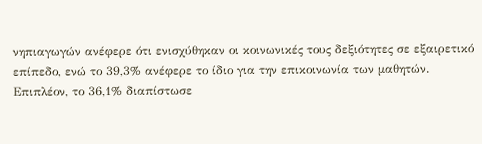νηπιαγωγών ανέφερε ότι ενισχύθηκαν οι κοινωνικές τους δεξιότητες σε εξαιρετικό επίπεδο, ενώ το 39,3% ανέφερε το ίδιο για την επικοινωνία των μαθητών. Επιπλέον, το 36,1% διαπίστωσε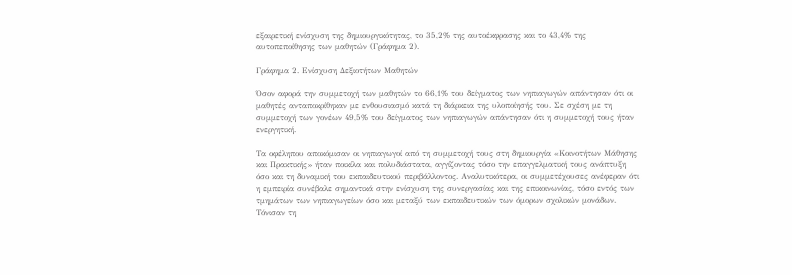εξαιρετική ενίσχυση της δημιουργικότητας, το 35,2% της αυτοέκφρασης και το 43,4% της αυτοπεποίθησης των μαθητών (Γράφημα 2).

Γράφημα 2. Ενίσχυση Δεξιοτήτων Μαθητών

Όσον αφορά την συμμετοχή των μαθητών το 66,1% του δείγματος των νηπιαγωγών απάντησαν ότι οι μαθητές ανταποκρίθηκαν με ενθουσιασμό κατά τη διάρκεια της υλοποίησής του. Σε σχέση με τη συμμετοχή των γονέων 49,5% του δείγματος των νηπιαγωγών απάντησαν ότι η συμμετοχή τους ήταν ενεργητική.

Τα οφέληπου αποκόμισαν οι νηπιαγωγοί από τη συμμετοχή τους στη δημιουργία «Κοινοτήτων Μάθησης και Πρακτικής» ήταν ποικίλα και πολυδιάστατα, αγγίζοντας τόσο την επαγγελματική τους ανάπτυξη όσο και τη δυναμική του εκπαιδευτικού περιβάλλοντος. Αναλυτικότερα, οι συμμετέχουσες ανέφεραν ότι η εμπειρία συνέβαλε σημαντικά στην ενίσχυση της συνεργασίας και της επικοινωνίας, τόσο εντός των τμημάτων των νηπιαγωγείων όσο και μεταξύ των εκπαιδευτικών των όμορων σχολικών μονάδων. Τόνισαν τη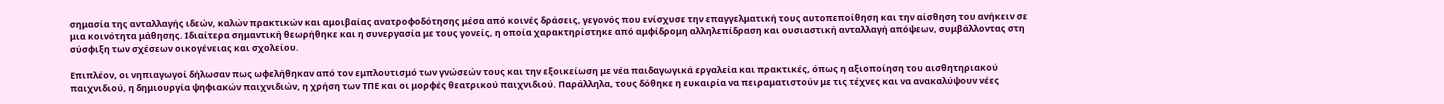σημασία της ανταλλαγής ιδεών, καλών πρακτικών και αμοιβαίας ανατροφοδότησης μέσα από κοινές δράσεις, γεγονός που ενίσχυσε την επαγγελματική τους αυτοπεποίθηση και την αίσθηση του ανήκειν σε μια κοινότητα μάθησης. Ιδιαίτερα σημαντική θεωρήθηκε και η συνεργασία με τους γονείς, η οποία χαρακτηρίστηκε από αμφίδρομη αλληλεπίδραση και ουσιαστική ανταλλαγή απόψεων, συμβάλλοντας στη σύσφιξη των σχέσεων οικογένειας και σχολείου.

Επιπλέον, οι νηπιαγωγοί δήλωσαν πως ωφελήθηκαν από τον εμπλουτισμό των γνώσεών τους και την εξοικείωση με νέα παιδαγωγικά εργαλεία και πρακτικές, όπως η αξιοποίηση του αισθητηριακού παιχνιδιού, η δημιουργία ψηφιακών παιχνιδιών, η χρήση των ΤΠΕ και οι μορφές θεατρικού παιχνιδιού. Παράλληλα, τους δόθηκε η ευκαιρία να πειραματιστούν με τις τέχνες και να ανακαλύψουν νέες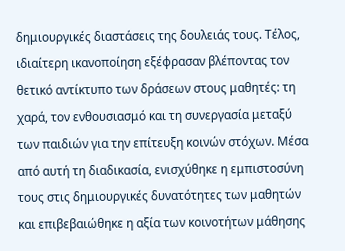δημιουργικές διαστάσεις της δουλειάς τους. Τέλος, ιδιαίτερη ικανοποίηση εξέφρασαν βλέποντας τον θετικό αντίκτυπο των δράσεων στους μαθητές: τη χαρά, τον ενθουσιασμό και τη συνεργασία μεταξύ των παιδιών για την επίτευξη κοινών στόχων. Μέσα από αυτή τη διαδικασία, ενισχύθηκε η εμπιστοσύνη τους στις δημιουργικές δυνατότητες των μαθητών και επιβεβαιώθηκε η αξία των κοινοτήτων μάθησης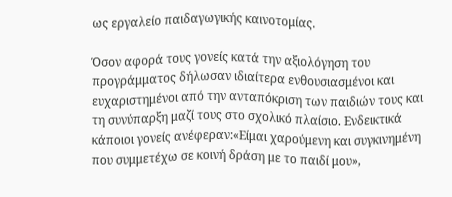ως εργαλείο παιδαγωγικής καινοτομίας.

Όσον αφορά τους γονείς κατά την αξιολόγηση του προγράμματος δήλωσαν ιδιαίτερα ενθουσιασμένοι και ευχαριστημένοι από την ανταπόκριση των παιδιών τους και τη συνύπαρξη μαζί τους στο σχολικό πλαίσιο. Ενδεικτικά κάποιοι γονείς ανέφεραν:«Είμαι χαρούμενη και συγκινημένη που συμμετέχω σε κοινή δράση με το παιδί μου»,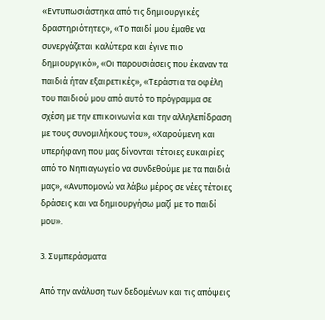«Εντυπωσιάστηκα από τις δημιουργικές δραστηριότητες», «Το παιδί μου έμαθε να συνεργάζεται καλύτερα και έγινε πιο δημιουργικό», «Οι παρουσιάσεις που έκαναν τα παιδιά ήταν εξαιρετικές», «Τεράστια τα οφέλη του παιδιού μου από αυτό το πρόγραμμα σε σχέση με την επικοινωνία και την αλληλεπίδραση με τους συνομιλήκους του», «Χαρούμενη και υπερήφανη που μας δίνονται τέτοιες ευκαιρίες από το Νηπιαγωγείο να συνδεθούμε με τα παιδιά μας», «Ανυπομονώ να λάβω μέρος σε νέες τέτοιες δράσεις και να δημιουργήσω μαζί με το παιδί μου».

3. Συμπεράσματα

Από την ανάλυση των δεδομένων και τις απόψεις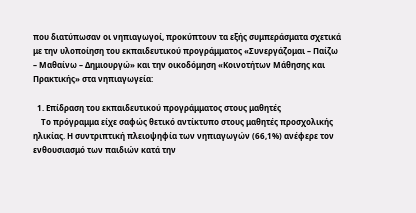που διατύπωσαν οι νηπιαγωγοί, προκύπτουν τα εξής συμπεράσματα σχετικά με την υλοποίηση του εκπαιδευτικού προγράμματος «Συνεργάζομαι – Παίζω – Μαθαίνω – Δημιουργώ» και την οικοδόμηση «Κοινοτήτων Μάθησης και Πρακτικής» στα νηπιαγωγεία:

  1. Επίδραση του εκπαιδευτικού προγράμματος στους μαθητές
    Το πρόγραμμα είχε σαφώς θετικό αντίκτυπο στους μαθητές προσχολικής ηλικίας. Η συντριπτική πλειοψηφία των νηπιαγωγών (66,1%) ανέφερε τον ενθουσιασμό των παιδιών κατά την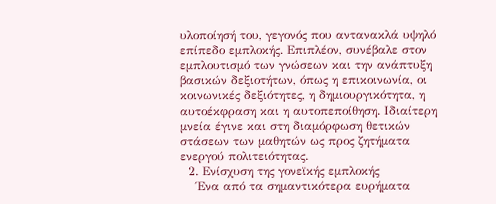υλοποίησή του, γεγονός που αντανακλά υψηλό επίπεδο εμπλοκής. Επιπλέον, συνέβαλε στον εμπλουτισμό των γνώσεων και την ανάπτυξη βασικών δεξιοτήτων, όπως η επικοινωνία, οι κοινωνικές δεξιότητες, η δημιουργικότητα, η αυτοέκφραση και η αυτοπεποίθηση. Ιδιαίτερη μνεία έγινε και στη διαμόρφωση θετικών στάσεων των μαθητών ως προς ζητήματα ενεργού πολιτειότητας.
  2. Ενίσχυση της γονεϊκής εμπλοκής
    Ένα από τα σημαντικότερα ευρήματα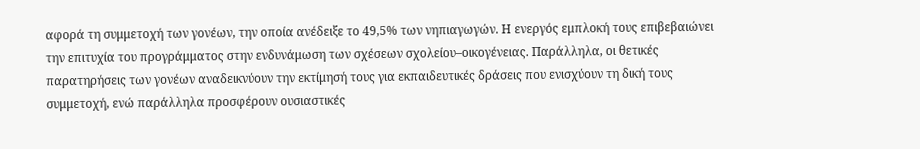αφορά τη συμμετοχή των γονέων, την οποία ανέδειξε το 49,5% των νηπιαγωγών. Η ενεργός εμπλοκή τους επιβεβαιώνει την επιτυχία του προγράμματος στην ενδυνάμωση των σχέσεων σχολείου–οικογένειας. Παράλληλα, οι θετικές παρατηρήσεις των γονέων αναδεικνύουν την εκτίμησή τους για εκπαιδευτικές δράσεις που ενισχύουν τη δική τους συμμετοχή, ενώ παράλληλα προσφέρουν ουσιαστικές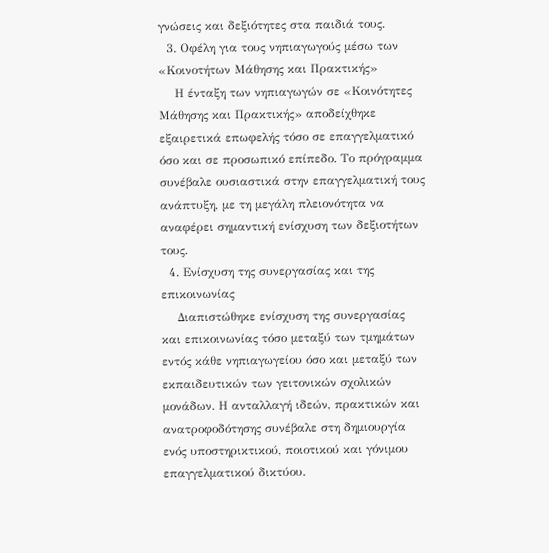γνώσεις και δεξιότητες στα παιδιά τους.
  3. Οφέλη για τους νηπιαγωγούς μέσω των «Κοινοτήτων Μάθησης και Πρακτικής»
    Η ένταξη των νηπιαγωγών σε «Κοινότητες Μάθησης και Πρακτικής» αποδείχθηκε εξαιρετικά επωφελής τόσο σε επαγγελματικό όσο και σε προσωπικό επίπεδο. Το πρόγραμμα συνέβαλε ουσιαστικά στην επαγγελματική τους ανάπτυξη, με τη μεγάλη πλειονότητα να αναφέρει σημαντική ενίσχυση των δεξιοτήτων τους.
  4. Ενίσχυση της συνεργασίας και της επικοινωνίας
    Διαπιστώθηκε ενίσχυση της συνεργασίας και επικοινωνίας τόσο μεταξύ των τμημάτων εντός κάθε νηπιαγωγείου όσο και μεταξύ των εκπαιδευτικών των γειτονικών σχολικών μονάδων. Η ανταλλαγή ιδεών, πρακτικών και ανατροφοδότησης συνέβαλε στη δημιουργία ενός υποστηρικτικού, ποιοτικού και γόνιμου επαγγελματικού δικτύου.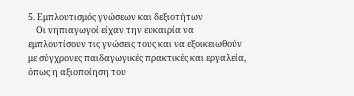5. Εμπλουτισμός γνώσεων και δεξιοτήτων
    Οι νηπιαγωγοί είχαν την ευκαιρία να εμπλουτίσουν τις γνώσεις τους και να εξοικειωθούν με σύγχρονες παιδαγωγικές πρακτικές και εργαλεία, όπως η αξιοποίηση του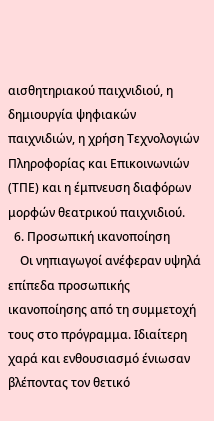αισθητηριακού παιχνιδιού, η δημιουργία ψηφιακών παιχνιδιών, η χρήση Τεχνολογιών Πληροφορίας και Επικοινωνιών (ΤΠΕ) και η έμπνευση διαφόρων μορφών θεατρικού παιχνιδιού.
  6. Προσωπική ικανοποίηση
    Οι νηπιαγωγοί ανέφεραν υψηλά επίπεδα προσωπικής ικανοποίησης από τη συμμετοχή τους στο πρόγραμμα. Ιδιαίτερη χαρά και ενθουσιασμό ένιωσαν βλέποντας τον θετικό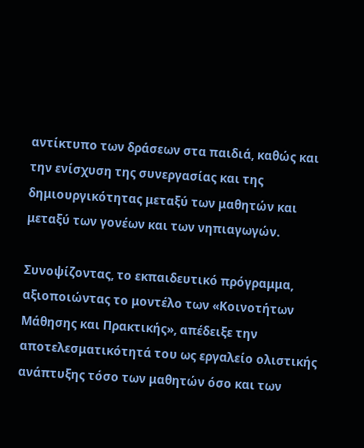αντίκτυπο των δράσεων στα παιδιά, καθώς και την ενίσχυση της συνεργασίας και της δημιουργικότητας μεταξύ των μαθητών και μεταξύ των γονέων και των νηπιαγωγών.

Συνοψίζοντας, το εκπαιδευτικό πρόγραμμα, αξιοποιώντας το μοντέλο των «Κοινοτήτων Μάθησης και Πρακτικής», απέδειξε την αποτελεσματικότητά του ως εργαλείο ολιστικής ανάπτυξης τόσο των μαθητών όσο και των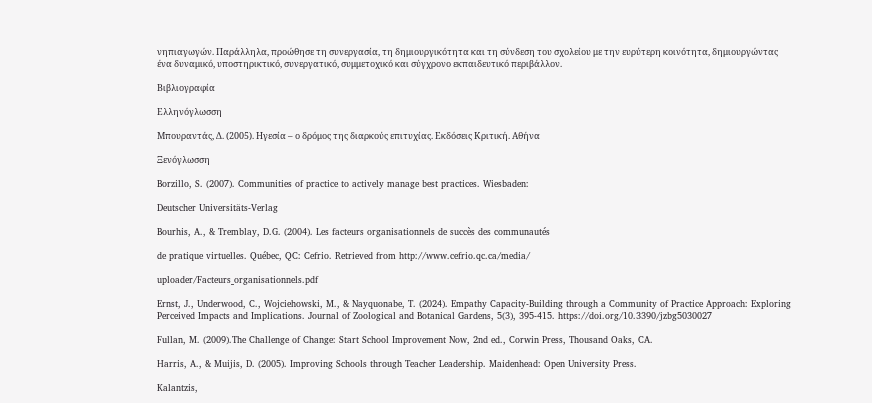νηπιαγωγών. Παράλληλα, προώθησε τη συνεργασία, τη δημιουργικότητα και τη σύνδεση του σχολείου με την ευρύτερη κοινότητα, δημιουργώντας ένα δυναμικό, υποστηρικτικό, συνεργατικό, συμμετοχικό και σύγχρονο εκπαιδευτικό περιβάλλον.

Βιβλιογραφία

Ελληνόγλωσση

Μπουραντάς, Δ. (2005). Ηγεσία – ο δρόμος της διαρκούς επιτυχίας. Εκδόσεις Κριτική. Αθήνα

Ξενόγλωσση

Borzillo, S. (2007). Communities of practice to actively manage best practices. Wiesbaden:

Deutscher Universitäts-Verlag

Bourhis, A., & Tremblay, D.G. (2004). Les facteurs organisationnels de succès des communautés

de pratique virtuelles. Québec, QC: Cefrio. Retrieved from http://www.cefrio.qc.ca/media/

uploader/Facteurs_organisationnels.pdf

Ernst, J., Underwood, C., Wojciehowski, M., & Nayquonabe, T. (2024). Empathy Capacity-Building through a Community of Practice Approach: Exploring Perceived Impacts and Implications. Journal of Zoological and Botanical Gardens, 5(3), 395-415. https://doi.org/10.3390/jzbg5030027

Fullan, M. (2009).The Challenge of Change: Start School Improvement Now, 2nd ed., Corwin Press, Thousand Oaks, CA.

Harris, A., & Muijis, D. (2005). Improving Schools through Teacher Leadership. Maidenhead: Open University Press.

Kalantzis,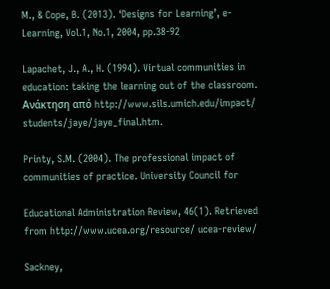M., & Cope, B. (2013). ‘Designs for Learning’, e-Learning, Vol.1, No.1, 2004, pp.38-92

Lapachet, J., A., H. (1994). Virtual communities in education: taking the learning out of the classroom.  Ανάκτηση από http://www.sils.umich.edu/impact/ students/jaye/jaye_final.htm.

Printy, S.M. (2004). The professional impact of communities of practice. University Council for

Educational Administration Review, 46(1). Retrieved from http://www.ucea.org/resource/ ucea-review/

Sackney,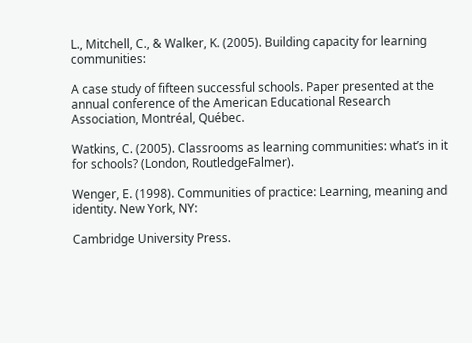L., Mitchell, C., & Walker, K. (2005). Building capacity for learning communities:

A case study of fifteen successful schools. Paper presented at the annual conference of the American Educational Research Association, Montréal, Québec.

Watkins, C. (2005). Classrooms as learning communities: what’s in it for schools? (London, RoutledgeFalmer).

Wenger, E. (1998). Communities of practice: Learning, meaning and identity. New York, NY:

Cambridge University Press.